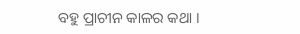ବହୁ ପ୍ରାଚୀନ କାଳର କଥା ।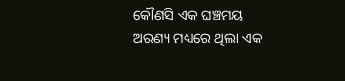କୌଣସି ଏକ ଘଞ୍ଚମୟ
ଅରଣ୍ୟ ମଧ୍ୟରେ ଥିଲା ଏକ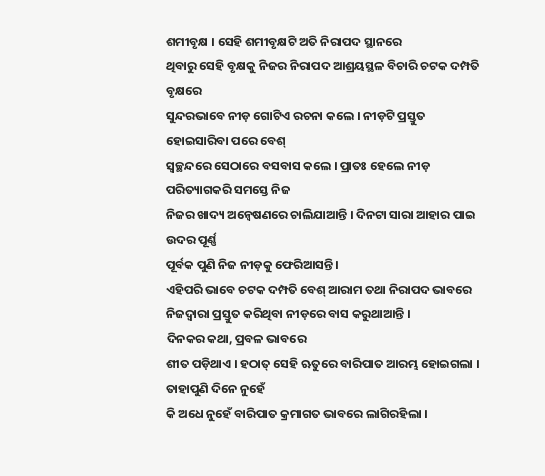ଶମୀବୃକ୍ଷ । ସେହି ଶମୀବୃକ୍ଷଟି ଅତି ନିରାପଦ ସ୍ଥାନରେ
ଥିବାରୁ ସେହି ବୃକ୍ଷକୁ ନିଜର ନିରାପଦ ଆଶ୍ରୟସ୍ଥଳ ବିଚାରି ଚଟକ ଦମ୍ପତି ବୃକ୍ଷରେ
ସୁନ୍ଦରଭାବେ ନୀଡ଼ ଗୋଟିଏ ରଚନା କଲେ । ନୀଡ଼ଟି ପ୍ରସ୍ତୁତ ହୋଇସାରିବା ପରେ ବେଶ୍
ସ୍ୱଚ୍ଛନ୍ଦରେ ସେଠାରେ ବସବାସ କଲେ । ପ୍ରାତଃ ହେଲେ ନୀଡ଼ ପରିତ୍ୟାଗକରି ସମସ୍ତେ ନିଜ
ନିଜର ଖାଦ୍ୟ ଅନ୍ୱେଷଣରେ ଚାଲିଯାଆନ୍ତି । ଦିନଟା ସାରା ଆହାର ପାଇ ଉଦର ପୂର୍ଣ୍ଣ
ପୂର୍ବକ ପୁଣି ନିଜ ନୀଡ଼କୁ ଫେରିଆସନ୍ତି ।
ଏହିପରି ଭାବେ ଚଟକ ଦମ୍ପତି ବେଶ୍ ଆରାମ ତଥା ନିରାପଦ ଭାବରେ ନିଜଦ୍ୱାରା ପ୍ରସ୍ତୁତ କରିଥିବା ନୀଡ଼ରେ ବାସ କରୁଥାଆନ୍ତି ।
ଦିନକର କଥା, ପ୍ରବଳ ଭାବରେ
ଶୀତ ପଡ଼ିଥାଏ । ହଠାତ୍ ସେହି ଋତୁରେ ବାରିପାତ ଆରମ୍ଭ ହୋଇଗଲା । ତାହାପୁଣି ଦିନେ ନୁହେଁ
କି ଅଧେ ନୁହେଁ ବାରିପାତ କ୍ରମାଗତ ଭାବରେ ଲାଗିରହିଲା ।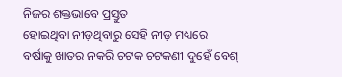ନିଜର ଶକ୍ତଭାବେ ପ୍ରସ୍ତୁତ
ହୋଇଥିବା ନୀଡ଼ଥିବାରୁ ସେହି ନୀଡ଼ ମଧ୍ୟରେ ବର୍ଷାକୁ ଖାତର ନକରି ଚଟକ ଚଟକଣୀ ଦୁହେଁ ବେଶ୍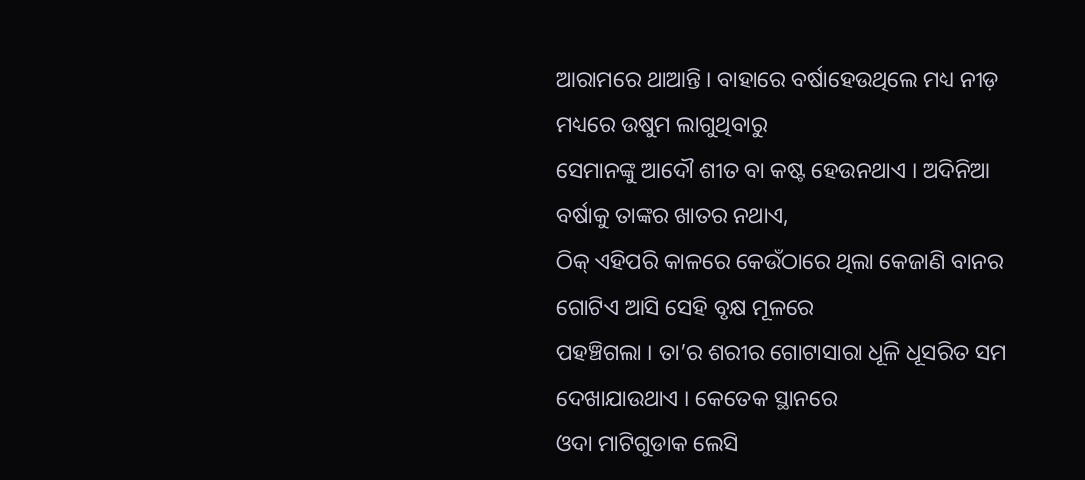ଆରାମରେ ଥାଆନ୍ତି । ବାହାରେ ବର୍ଷାହେଉଥିଲେ ମଧ୍ୟ ନୀଡ଼ ମଧ୍ୟରେ ଉଷୁମ ଲାଗୁଥିବାରୁ
ସେମାନଙ୍କୁ ଆଦୌ ଶୀତ ବା କଷ୍ଟ ହେଉନଥାଏ । ଅଦିନିଆ ବର୍ଷାକୁ ତାଙ୍କର ଖାତର ନଥାଏ,
ଠିକ୍ ଏହିପରି କାଳରେ କେଉଁଠାରେ ଥିଲା କେଜାଣି ବାନର ଗୋଟିଏ ଆସି ସେହି ବୃକ୍ଷ ମୂଳରେ
ପହଞ୍ଚିଗଲା । ତା’ର ଶରୀର ଗୋଟାସାରା ଧୂଳି ଧୂସରିତ ସମ ଦେଖାଯାଉଥାଏ । କେତେକ ସ୍ଥାନରେ
ଓଦା ମାଟିଗୁଡାକ ଲେସି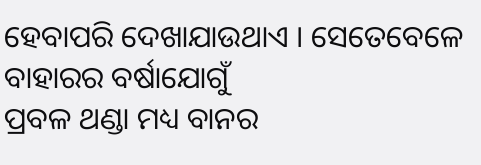ହେବାପରି ଦେଖାଯାଉଥାଏ । ସେତେବେଳେ ବାହାରର ବର୍ଷାଯୋଗୁଁ
ପ୍ରବଳ ଥଣ୍ଡା ମଧ୍ୟ ବାନର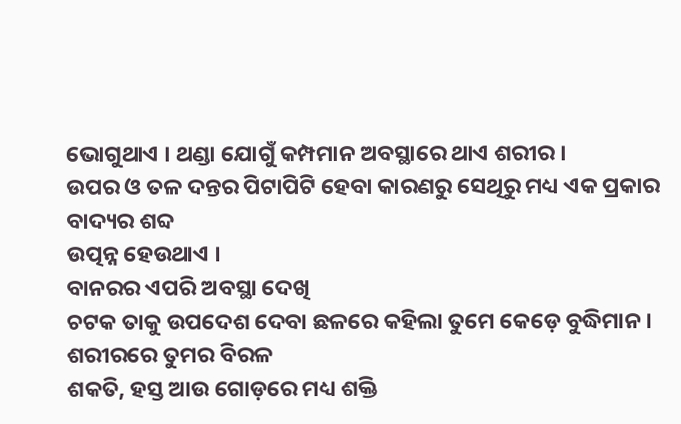ଭୋଗୁଥାଏ । ଥଣ୍ଡା ଯୋଗୁଁ କମ୍ପମାନ ଅବସ୍ଥାରେ ଥାଏ ଶରୀର ।
ଉପର ଓ ତଳ ଦନ୍ତର ପିଟାପିଟି ହେବା କାରଣରୁ ସେଥିରୁ ମଧ୍ୟ ଏକ ପ୍ରକାର ବାଦ୍ୟର ଶବ୍ଦ
ଉତ୍ପନ୍ନ ହେଉଥାଏ ।
ବାନରର ଏପରି ଅବସ୍ଥା ଦେଖି
ଚଟକ ତାକୁ ଉପଦେଶ ଦେବା ଛଳରେ କହିଲା ତୁମେ କେଡ଼େ ବୁଦ୍ଧିମାନ । ଶରୀରରେ ତୁମର ବିରଳ
ଶକତି, ହସ୍ତ ଆଉ ଗୋଡ଼ରେ ମଧ୍ୟ ଶକ୍ତି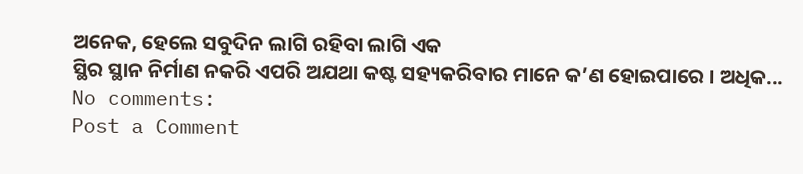ଅନେକ, ହେଲେ ସବୁଦିନ ଲାଗି ରହିବା ଲାଗି ଏକ
ସ୍ଥିର ସ୍ଥାନ ନିର୍ମାଣ ନକରି ଏପରି ଅଯଥା କଷ୍ଟ ସହ୍ୟକରିବାର ମାନେ କ’ଣ ହୋଇପାରେ । ଅଧିକ...
No comments:
Post a Comment